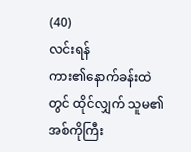(40)
လင်းရန်
ကား၏နောက်ခန်းထဲတွင် ထိုင်လျှက် သူမ၏အစ်ကိုကြီး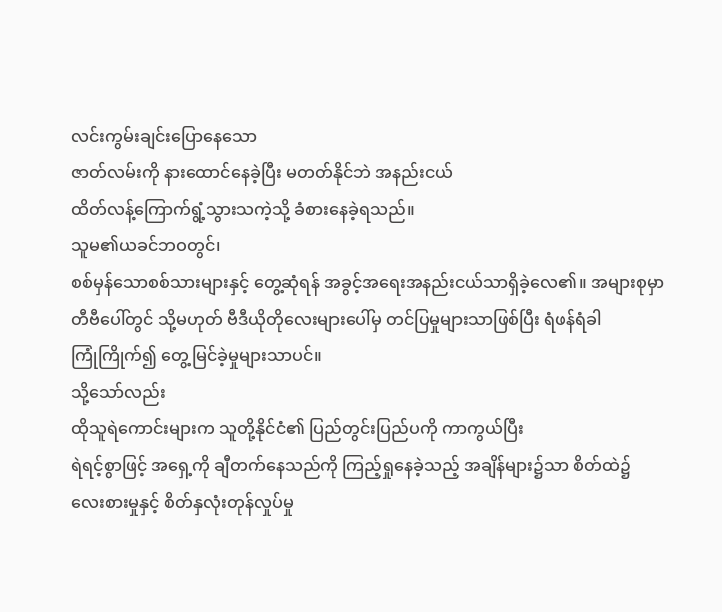လင်းကွမ်းချင်းပြောနေသော
ဇာတ်လမ်းကို နားထောင်နေခဲ့ပြီး မတတ်နိုင်ဘဲ အနည်းငယ်
ထိတ်လန့်ကြောက်ရွံ့သွားသကဲ့သို့ ခံစားနေခဲ့ရသည်။
သူမ၏ယခင်ဘဝတွင်၊
စစ်မှန်သောစစ်သားများနှင့် တွေ့ဆုံရန် အခွင့်အရေးအနည်းငယ်သာရှိခဲ့လေ၏။ အများစုမှာ
တီဗီပေါ်တွင် သို့မဟုတ် ဗီဒီယိုတိုလေးများပေါ်မှ တင်ပြမှုများသာဖြစ်ပြီး ရံဖန်ရံခါ
ကြုံကြိုက်၍ တွေ့မြင်ခဲ့မှုများသာပင်။
သို့သော်လည်း
ထိုသူရဲကောင်းများက သူတို့နိုင်ငံ၏ ပြည်တွင်းပြည်ပကို ကာကွယ်ပြီး
ရဲရင့်စွာဖြင့် အရှေ့ကို ချီတက်နေသည်ကို ကြည့်ရှုနေခဲ့သည့် အချိန်များ၌သာ စိတ်ထဲ၌
လေးစားမှုနှင့် စိတ်နှလုံးတုန်လှုပ်မှု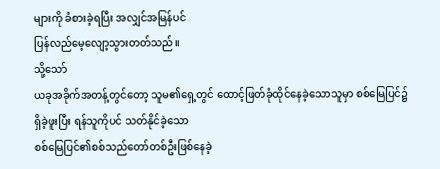များကို ခံစားခဲ့ရပြီး အလျှင်အမြန်ပင်
ပြန်လည်မေ့လျော့သွားတတ်သည်။
သို့သော်
ယခုအခိုက်အတန့်တွင်တော့ သူမ၏ရှေ့တွင် ထောင့်ဖြတ်ခုံထိုင်နေခဲ့သောသူမှာ စစ်မြေပြင်၌
ရှိခဲ့ဖူးပြီး ရန်သူကိုပင် သတ်နိုင်ခဲ့သော
စစ်မြေပြင်၏စစ်သည်တော်တစ်ဦးဖြစ်နေခဲ့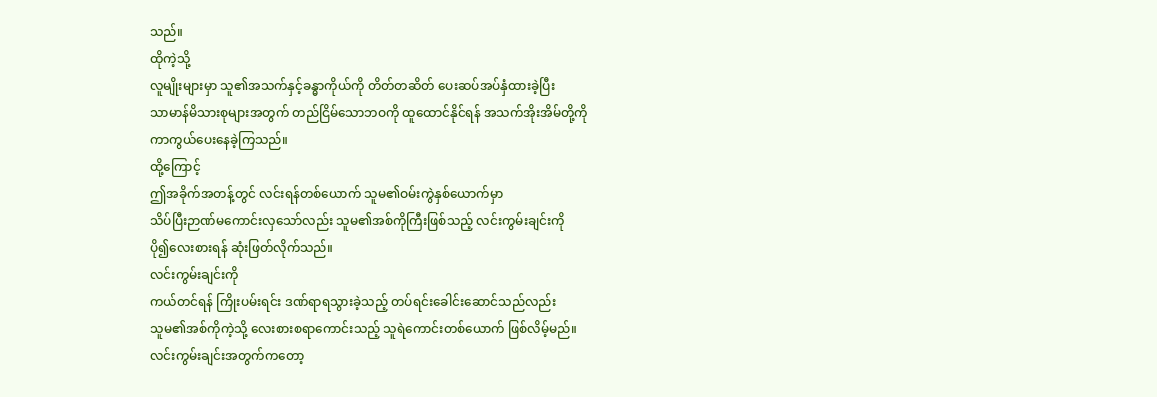သည်။
ထိုကဲ့သို့
လူမျိုးများမှာ သူ၏အသက်နှင့်ခန္ဓာကိုယ်ကို တိတ်တဆိတ် ပေးဆပ်အပ်နှံထားခဲ့ပြီး
သာမာန်မိသားစုများအတွက် တည်ငြိမ်သောဘဝကို ထူထောင်နိုင်ရန် အသက်အိုးအိမ်တို့ကို
ကာကွယ်ပေးနေခဲ့ကြသည်။
ထို့ကြောင့်
ဤအခိုက်အတန့်တွင် လင်းရန်တစ်ယောက် သူမ၏ဝမ်းကွဲနှစ်ယောက်မှာ
သိပ်ပြီးဉာဏ်မကောင်းလှသော်လည်း သူမ၏အစ်ကိုကြီးဖြစ်သည့် လင်းကွမ်းချင်းကို
ပို၍လေးစားရန် ဆုံးဖြတ်လိုက်သည်။
လင်းကွမ်းချင်းကို
ကယ်တင်ရန် ကြိုးပမ်းရင်း ဒဏ်ရာရသွားခဲ့သည့် တပ်ရင်းခေါင်းဆောင်သည်လည်း
သူမ၏အစ်ကိုကဲ့သို့ လေးစားစရာကောင်းသည့် သူရဲကောင်းတစ်ယောက် ဖြစ်လိမ့်မည်။
လင်းကွမ်းချင်းအတွက်ကတော့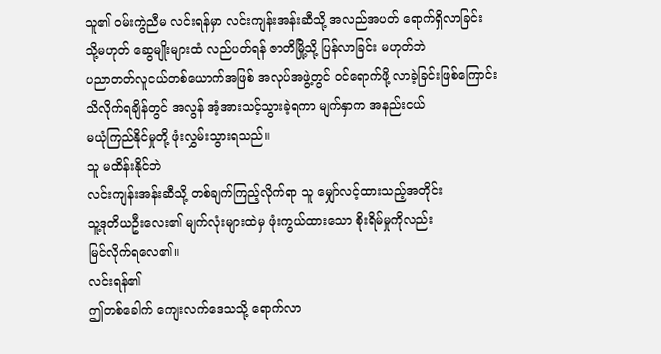သူ၏ ဝမ်းကွဲညီမ လင်းရန်မှာ လင်းကျန်းအန်းဆီသို့ အလည်အပတ် ရောက်ရှိလာခြင်း
သို့မဟုတ် ဆွေမျိုးများထံ လည်ပတ်ရန် ဇာတိမြို့သို့ ပြန်လာခြင်း မဟုတ်ဘဲ
ပညာတတ်လူငယ်တစ်ယောက်အဖြစ် အလုပ်အဖွဲ့တွင် ဝင်ရောက်ဖို့ လာခဲ့ခြင်းဖြစ်ကြောင်း
သိလိုက်ရချိန်တွင် အလွန် အံ့အားသင့်သွားခဲ့ရကာ မျက်နှာက အနည်းငယ်
မယုံကြည်နိုင်မှုတို့ ဖုံးလွှမ်းသွားရသည်။
သူ မထိန်းနိုင်ဘဲ
လင်းကျန်းအန်းဆီသို့ တစ်ချက်ကြည့်လိုက်ရာ သူ မျှော်လင့်ထားသည့်အတိုင်း
သူ့ဒုတိယဦးလေး၏ မျက်လုံးများထဲမှ ဖုံးကွယ်ထားသော စိုးရိမ်မှုကိုလည်း
မြင်လိုက်ရလေ၏။
လင်းရန်၏
ဤတစ်ခေါက် ကျေးလက်ဒေသသို့ ရောက်လာ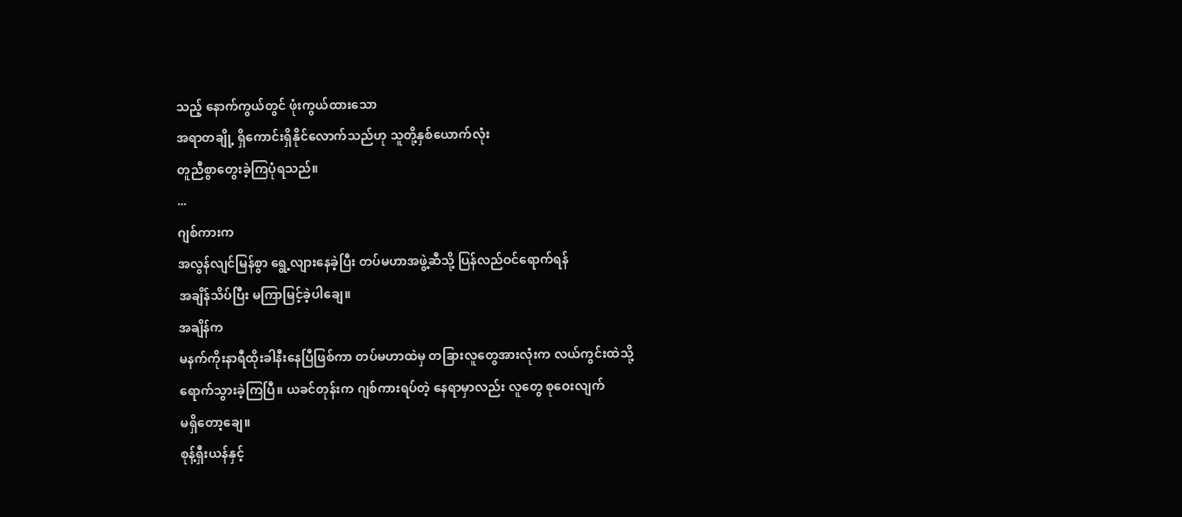သည့် နောက်ကွယ်တွင် ဖုံးကွယ်ထားသော
အရာတချို့ ရှိကောင်းရှိနိုင်လောက်သည်ဟု သူတို့နှစ်ယောက်လုံး
တူညီစွာတွေးခဲ့ကြပုံရသည်။
...
ဂျစ်ကားက
အလွန်လျင်မြန်စွာ ရွေ့လျားနေခဲ့ပြီး တပ်မဟာအဖွဲ့ဆီသို့ ပြန်လည်ဝင်ရောက်ရန်
အချိန်သိပ်ပြီး မကြာမြင့်ခဲ့ပါချေ။
အချိန်က
မနက်ကိုးနာရီထိုးခါနီးနေပြီဖြစ်ကာ တပ်မဟာထဲမှ တခြားလူတွေအားလုံးက လယ်ကွင်းထဲသို့
ရောက်သွားခဲ့ကြပြီ။ ယခင်တုန်းက ဂျစ်ကားရပ်တဲ့ နေရာမှာလည်း လူတွေ စုဝေးလျက်
မရှိတော့ချေ။
စုန့်ရှီးယန်နှင့်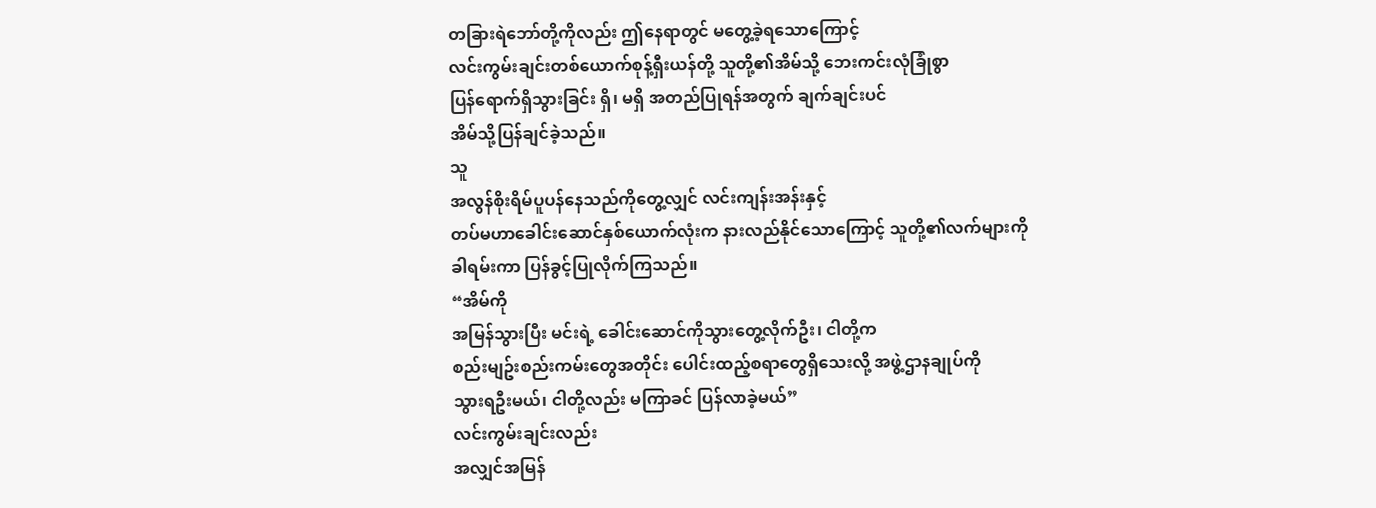တခြားရဲဘော်တို့ကိုလည်း ဤနေရာတွင် မတွေ့ခဲ့ရသောကြောင့်
လင်းကွမ်းချင်းတစ်ယောက်စုန့်ရှီးယန်တို့ သူတို့၏အိမ်သို့ ဘေးကင်းလုံခြုံစွာ
ပြန်ရောက်ရှိသွားခြင်း ရှိ၊ မရှိ အတည်ပြုရန်အတွက် ချက်ချင်းပင်
အိမ်သို့ပြန်ချင်ခဲ့သည်။
သူ
အလွန်စိုးရိမ်ပူပန်နေသည်ကိုတွေ့လျှင် လင်းကျန်းအန်းနှင့်
တပ်မဟာခေါင်းဆောင်နှစ်ယောက်လုံးက နားလည်နိုင်သောကြောင့် သူတို့၏လက်များကို
ခါရမ်းကာ ပြန်ခွင့်ပြုလိုက်ကြသည်။
“အိမ်ကို
အမြန်သွားပြီး မင်းရဲ့ ခေါင်းဆောင်ကိုသွားတွေ့လိုက်ဦး၊ ငါတို့က
စည်းမျဥ်းစည်းကမ်းတွေအတိုင်း ပေါင်းထည့်စရာတွေရှိသေးလို့ အဖွဲ့ဌာနချုပ်ကို
သွားရဦးမယ်၊ ငါတို့လည်း မကြာခင် ပြန်လာခဲ့မယ်”
လင်းကွမ်းချင်းလည်း
အလျှင်အမြန်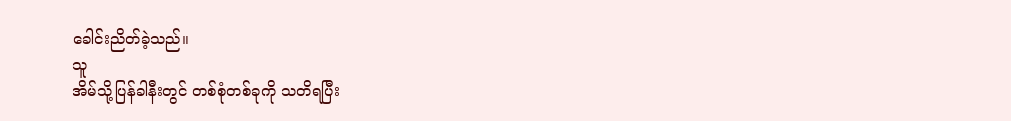ခေါင်းညိတ်ခဲ့သည်။
သူ
အိမ်သို့ပြန်ခါနီးတွင် တစ်စုံတစ်ခုကို သတိရပြီး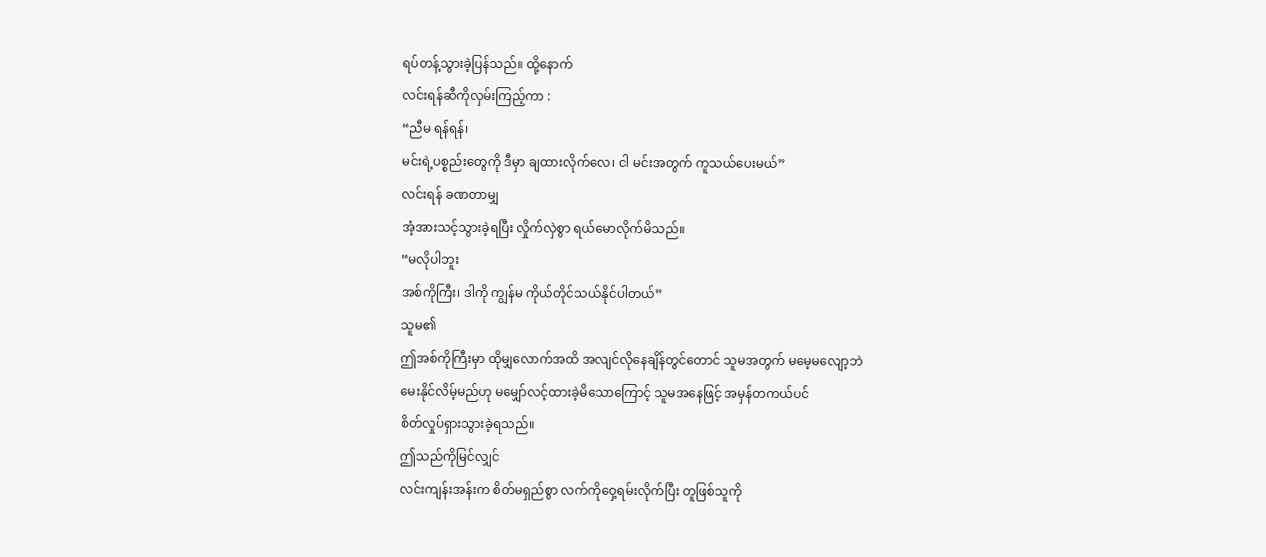ရပ်တန့်သွားခဲ့ပြန်သည်။ ထို့နောက်
လင်းရန်ဆီကိုလှမ်းကြည့်ကာ :
“ညီမ ရန်ရန်၊
မင်းရဲ့ပစ္စည်းတွေကို ဒီမှာ ချထားလိုက်လေ၊ ငါ မင်းအတွက် ကူသယ်ပေးမယ်”
လင်းရန် ခဏတာမျှ
အံ့အားသင့်သွားခဲ့ရပြီး လှိုက်လှဲစွာ ရယ်မောလိုက်မိသည်။
“မလိုပါဘူး
အစ်ကိုကြီး၊ ဒါကို ကျွန်မ ကိုယ်တိုင်သယ်နိုင်ပါတယ်”
သူမ၏
ဤအစ်ကိုကြီးမှာ ထိုမျှလောက်အထိ အလျင်လိုနေချိန်တွင်တောင် သူမအတွက် မမေ့မလျော့ဘဲ
မေးနိုင်လိမ့်မည်ဟု မမျှော်လင့်ထားခဲ့မိသောကြောင့် သူမအနေဖြင့် အမှန်တကယ်ပင်
စိတ်လှုပ်ရှားသွားခဲ့ရသည်။
ဤသည်ကိုမြင်လျှင်
လင်းကျန်းအန်းက စိတ်မရှည်စွာ လက်ကိုဝှေ့ရမ်းလိုက်ပြီး တူဖြစ်သူကို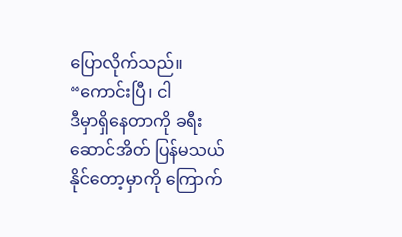ပြောလိုက်သည်။
“ကောင်းပြီ၊ ငါ
ဒီမှာရှိနေတာကို ခရီးဆောင်အိတ် ပြန်မသယ်နိုင်တော့မှာကို ကြောက်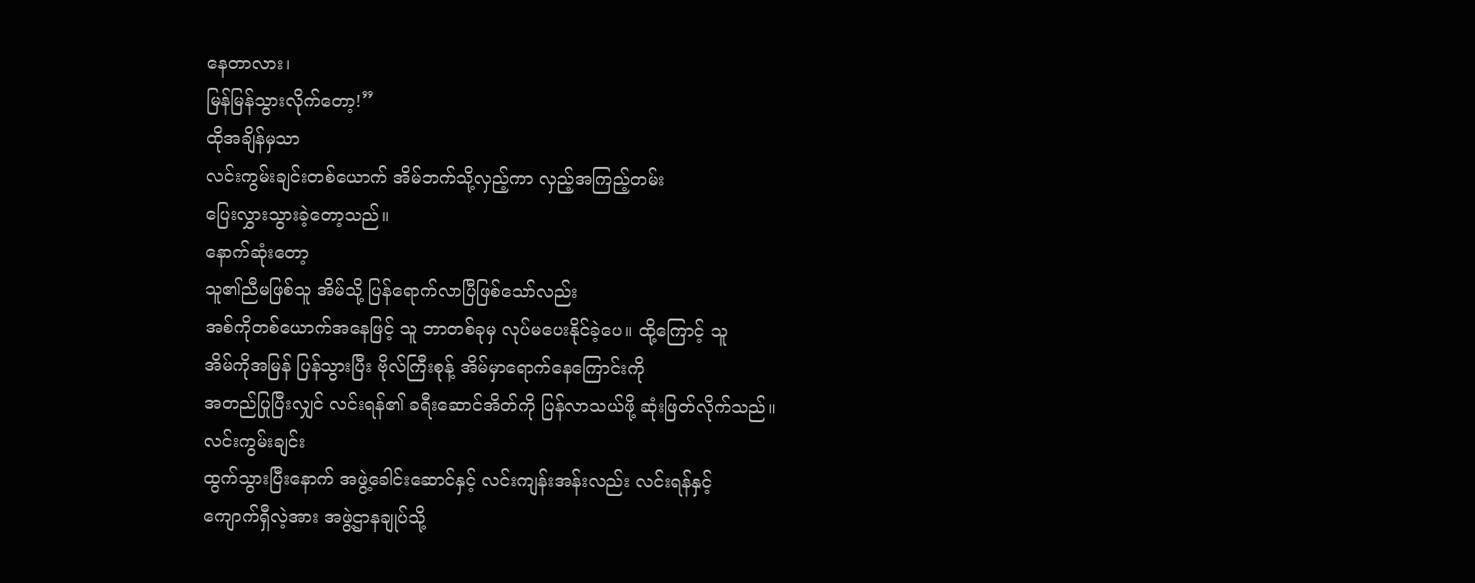နေတာလား၊
မြန်မြန်သွားလိုက်တော့!”
ထိုအချိန်မှသာ
လင်းကွမ်းချင်းတစ်ယောက် အိမ်ဘက်သို့လှည့်ကာ လှည့်အကြည့်တမ်း
ပြေးလွှားသွားခဲ့တော့သည်။
နောက်ဆုံးတော့
သူ၏ညီမဖြစ်သူ အိမ်သို့ ပြန်ရောက်လာပြီဖြစ်သော်လည်း
အစ်ကိုတစ်ယောက်အနေဖြင့် သူ ဘာတစ်ခုမှ လုပ်မပေးနိုင်ခဲ့ပေ။ ထို့ကြောင့် သူ
အိမ်ကိုအမြန် ပြန်သွားပြီး ဗိုလ်ကြီးစုန့် အိမ်မှာရောက်နေကြောင်းကို
အတည်ပြုပြီးလျှင် လင်းရန်၏ ခရီးဆောင်အိတ်ကို ပြန်လာသယ်ဖို့ ဆုံးဖြတ်လိုက်သည်။
လင်းကွမ်းချင်း
ထွက်သွားပြီးနောက် အဖွဲ့ခေါင်းဆောင်နှင့် လင်းကျန်းအန်းလည်း လင်းရန်နှင့်
ကျောက်ရှီလဲ့အား အဖွဲ့ဌာနချုပ်သို့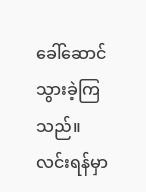ခေါ်ဆောင်သွားခဲ့ကြသည်။
လင်းရန်မှာ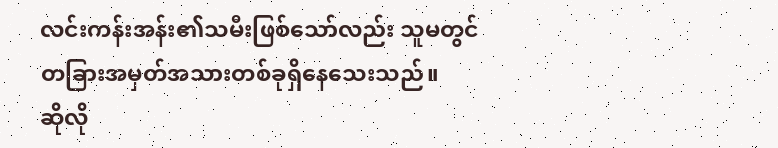လင်းကန်းအန်း၏သမီးဖြစ်သော်လည်း သူမတွင်
တခြားအမှတ်အသားတစ်ခုရှိနေသေးသည်။
ဆိုလို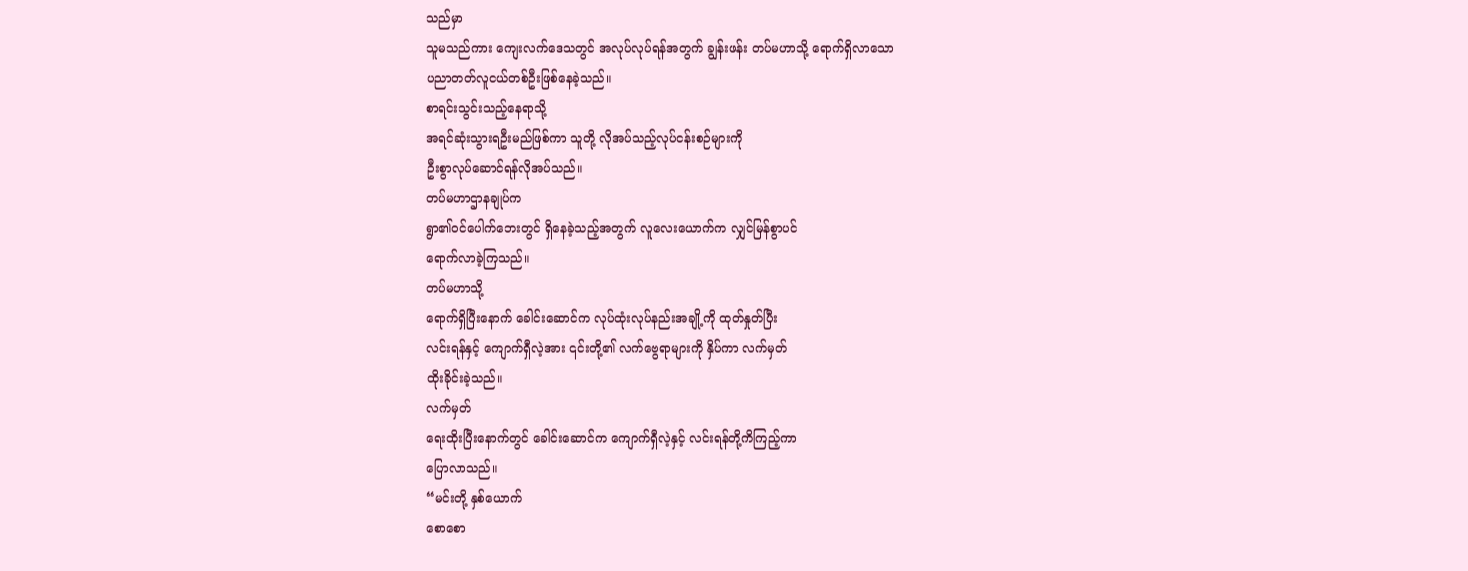သည်မှာ
သူမသည်ကား ကျေးလက်ဒေသတွင် အလုပ်လုပ်ရန်အတွက် ချွန်းဖန်း တပ်မဟာသို့ ရောက်ရှိလာသော
ပညာတတ်လူငယ်တစ်ဦးဖြစ်နေခဲ့သည်။
စာရင်းသွင်းသည့်နေရာသို့
အရင်ဆုံးသွားရဦးမည်ဖြစ်ကာ သူတို့ လိုအပ်သည့်လုပ်ငန်းစဉ်များကို
ဦးစွာလုပ်ဆောင်ရန်လိုအပ်သည်။
တပ်မဟာဌာနချုပ်က
ရွာ၏ဝင်ပေါက်ဘေးတွင် ရှိနေခဲ့သည့်အတွက် လူလေးယောက်က လျှင်မြန်စွာပင်
ရောက်လာခဲ့ကြသည်။
တပ်မဟာသို့
ရောက်ရှိပြီးနောက် ခေါင်းဆောင်က လုပ်ထုံးလုပ်နည်းအချို့ကို ထုတ်နှုတ်ပြီး
လင်းရန်နှင့် ကျောက်ရှီလဲ့အား ၎င်းတို့၏ လက်ဗွေရာများကို နှိပ်ကာ လက်မှတ်
ထိုးခိုင်းခဲ့သည်။
လက်မှတ်
ရေးထိုးပြီးနောက်တွင် ခေါင်းဆောင်က ကျောက်ရှီလဲ့နှင့် လင်းရန်တို့ကိကြည့်ကာ
ပြောလာသည်။
“မင်းတို့ နှစ်ယောက်
စောစော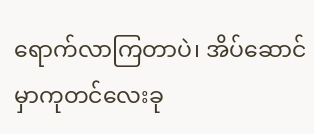ရောက်လာကြတာပဲ၊ အိပ်ဆောင်မှာကုတင်လေးခု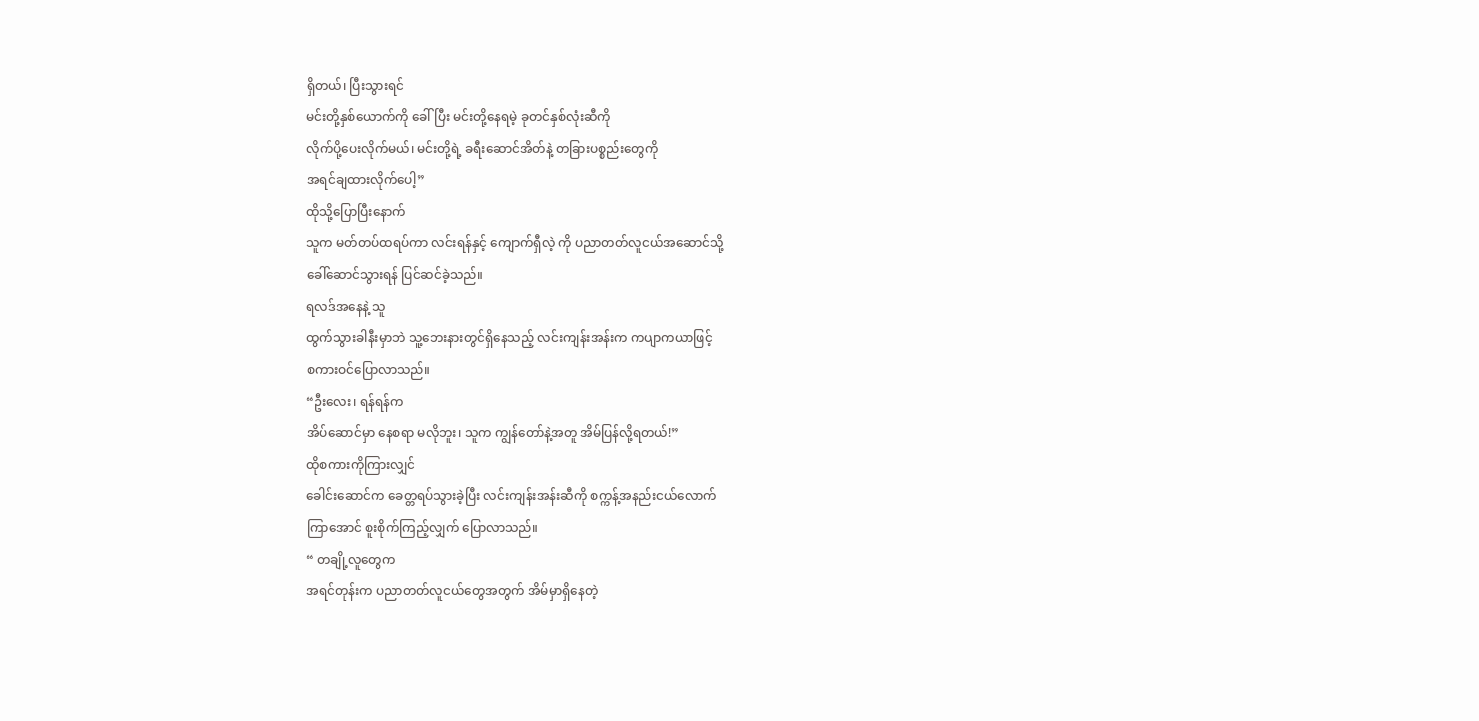ရှိတယ်၊ ပြီးသွားရင်
မင်းတို့နှစ်ယောက်ကို ခေါ်ပြီး မင်းတို့နေရမဲ့ ခုတင်နှစ်လုံးဆီကို
လိုက်ပို့ပေးလိုက်မယ်၊ မင်းတို့ရဲ့ ခရီးဆောင်အိတ်နဲ့ တခြားပစ္စည်းတွေကို
အရင်ချထားလိုက်ပေါ့”
ထိုသို့ပြောပြီးနောက်
သူက မတ်တပ်ထရပ်ကာ လင်းရန်နှင့် ကျောက်ရှီလဲ့ ကို ပညာတတ်လူငယ်အဆောင်သို့
ခေါ်ဆောင်သွားရန် ပြင်ဆင်ခဲ့သည်။
ရလဒ်အနေနဲ့ သူ
ထွက်သွားခါနီးမှာဘဲ သူ့ဘေးနားတွင်ရှိနေသည့် လင်းကျန်းအန်းက ကပျာကယာဖြင့်
စကားဝင်ပြောလာသည်။
“ဦးလေး၊ ရန်ရန်က
အိပ်ဆောင်မှာ နေစရာ မလိုဘူး၊ သူက ကျွန်တော်နဲ့အတူ အိမ်ပြန်လို့ရတယ်!”
ထိုစကားကိုကြားလျှင်
ခေါင်းဆောင်က ခေတ္တရပ်သွားခဲ့ပြီး လင်းကျန်းအန်းဆီကို စက္ကန့်အနည်းငယ်လောက်
ကြာအောင် စူးစိုက်ကြည့်လျှက် ပြောလာသည်။
“ တချို့လူတွေက
အရင်တုန်းက ပညာတတ်လူငယ်တွေအတွက် အိမ်မှာရှိနေတဲ့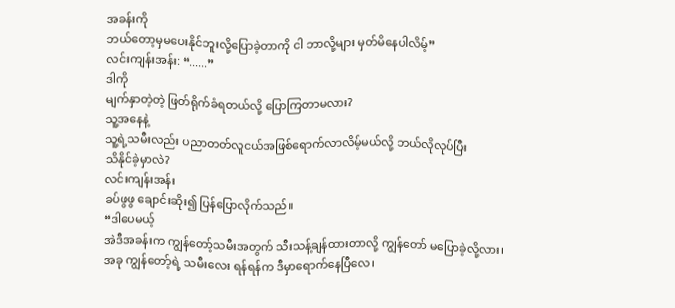အခန်းကို
ဘယ်တော့မှမပေးနိုင်ဘူးလို့ပြောခဲ့တာကို ငါ ဘာလို့များ မှတ်မိနေပါလိမ့်”
လင်းကျန်းအန်း: “......”
ဒါကို
မျက်နှာတဲ့တဲ့ ဖြတ်ရိုက်ခံရတယ်လို့ ပြောကြတာမလား?
သူ့အနေနဲ့
သူ့ရဲ့သမီးလည်း ပညာတတ်လူငယ်အဖြစ်ရောက်လာလိမ့်မယ်လို့ ဘယ်လိုလုပ်ပြီး
သိနိုင်ခဲ့မှာလဲ?
လင်းကျန်းအန်း
ခပ်ဖွဖွ ချောင်းဆိုး၍ ပြန်ပြောလိုက်သည်။
“ဒါပေမယ့်
အဲဒီအခန်းက ကျွန်တော့်သမီးအတွက် သီးသန့်ချန်ထားတာလို့ ကျွန်တော် မပြောခဲ့လို့လား၊
အခု ကျွန်တော့်ရဲ့ သမီးလေး ရန်ရန်က ဒီမှာရောက်နေပြီလေ၊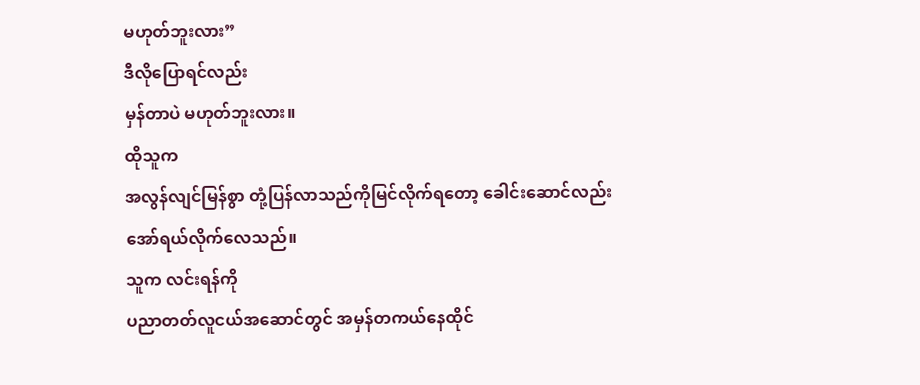မဟုတ်ဘူးလား”
ဒီလိုပြောရင်လည်း
မှန်တာပဲ မဟုတ်ဘူးလား။
ထိုသူက
အလွန်လျင်မြန်စွာ တုံ့ပြန်လာသည်ကိုမြင်လိုက်ရတော့ ခေါင်းဆောင်လည်း
အော်ရယ်လိုက်လေသည်။
သူက လင်းရန်ကို
ပညာတတ်လူငယ်အဆောင်တွင် အမှန်တကယ်နေထိုင်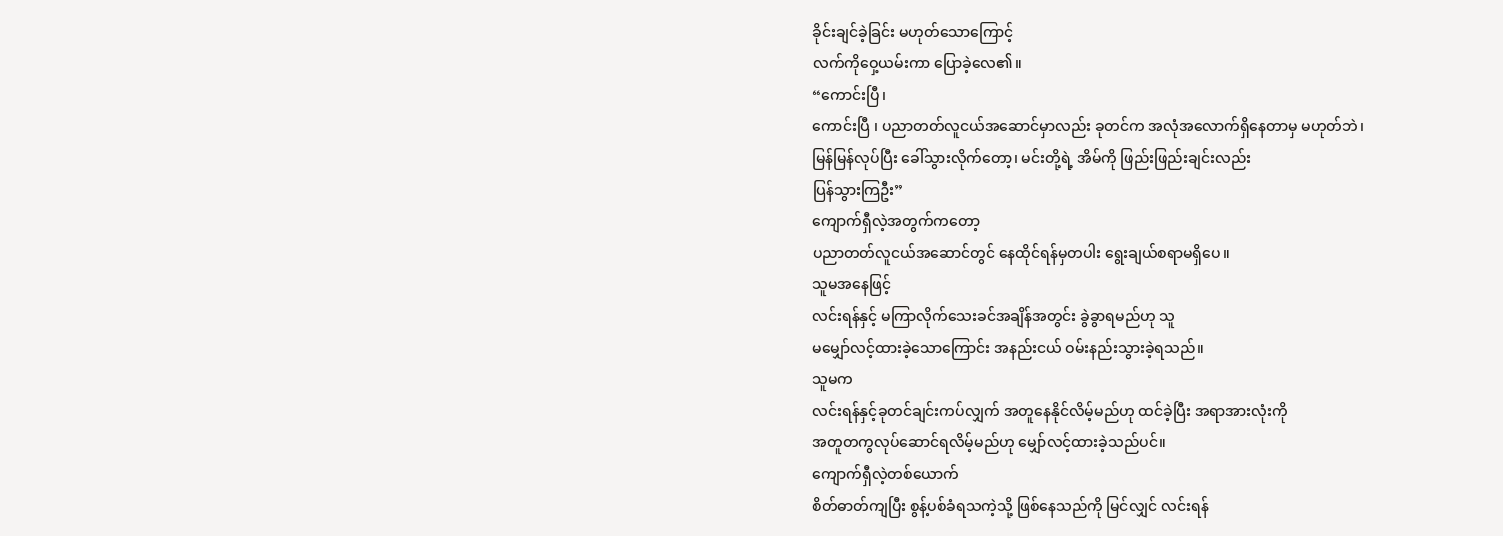ခိုင်းချင်ခဲ့ခြင်း မဟုတ်သောကြောင့်
လက်ကိုဝှေ့ယမ်းကာ ပြောခဲ့လေ၏။
“ကောင်းပြီ၊
ကောင်းပြီ ၊ ပညာတတ်လူငယ်အဆောင်မှာလည်း ခုတင်က အလုံအလောက်ရှိနေတာမှ မဟုတ်ဘဲ၊
မြန်မြန်လုပ်ပြီး ခေါ်သွားလိုက်တော့၊ မင်းတို့ရဲ့ အိမ်ကို ဖြည်းဖြည်းချင်းလည်း
ပြန်သွားကြဦး”
ကျောက်ရှီလဲ့အတွက်ကတော့
ပညာတတ်လူငယ်အဆောင်တွင် နေထိုင်ရန်မှတပါး ရွေးချယ်စရာမရှိပေ။
သူမအနေဖြင့်
လင်းရန်နှင့် မကြာလိုက်သေးခင်အချိန်အတွင်း ခွဲခွာရမည်ဟု သူ
မမျှော်လင့်ထားခဲ့သောကြောင်း အနည်းငယ် ဝမ်းနည်းသွားခဲ့ရသည်။
သူမက
လင်းရန်နှင့်ခုတင်ချင်းကပ်လျှက် အတူနေနိုင်လိမ့်မည်ဟု ထင်ခဲ့ပြီး အရာအားလုံးကို
အတူတကွလုပ်ဆောင်ရလိမ့်မည်ဟု မျှော်လင့်ထားခဲ့သည်ပင်။
ကျောက်ရှီလဲ့တစ်ယောက်
စိတ်ဓာတ်ကျပြီး စွန့်ပစ်ခံရသကဲ့သို့ ဖြစ်နေသည်ကို မြင်လျှင် လင်းရန်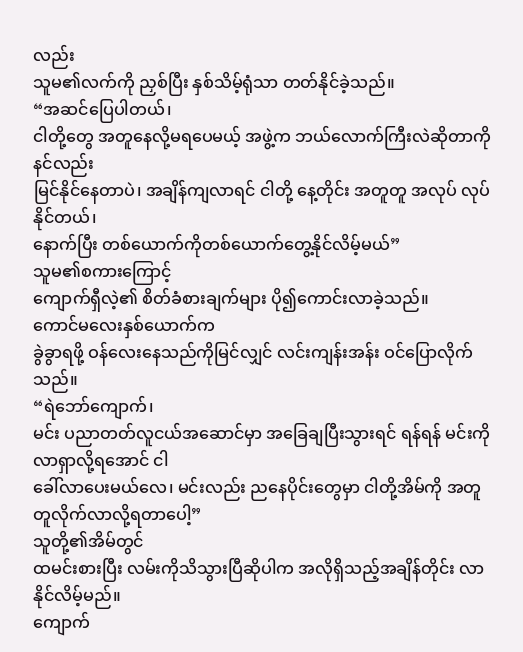လည်း
သူမ၏လက်ကို ညှစ်ပြီး နှစ်သိမ့်ရုံသာ တတ်နိုင်ခဲ့သည်။
“အဆင်ပြေပါတယ်၊
ငါတို့တွေ အတူနေလို့မရပေမယ့် အဖွဲ့က ဘယ်လောက်ကြီးလဲဆိုတာကို နင်လည်း
မြင်နိုင်နေတာပဲ၊ အချိန်ကျလာရင် ငါတို့ နေ့တိုင်း အတူတူ အလုပ် လုပ်နိုင်တယ်၊
နောက်ပြီး တစ်ယောက်ကိုတစ်ယောက်တွေ့နိုင်လိမ့်မယ်”
သူမ၏စကားကြောင့်
ကျောက်ရှီလဲ့၏ စိတ်ခံစားချက်များ ပို၍ကောင်းလာခဲ့သည်။
ကောင်မလေးနှစ်ယောက်က
ခွဲခွာရဖို့ ဝန်လေးနေသည်ကိုမြင်လျှင် လင်းကျန်းအန်း ဝင်ပြောလိုက်သည်။
“ရဲဘော်ကျောက်၊
မင်း ပညာတတ်လူငယ်အဆောင်မှာ အခြေချပြီးသွားရင် ရန်ရန် မင်းကိုလာရှာလို့ရအောင် ငါ
ခေါ်လာပေးမယ်လေ၊ မင်းလည်း ညနေပိုင်းတွေမှာ ငါတို့အိမ်ကို အတူတူလိုက်လာလို့ရတာပေါ့”
သူတို့၏အိမ်တွင်
ထမင်းစားပြီး လမ်းကိုသိသွားပြီဆိုပါက အလိုရှိသည့်အချိန်တိုင်း လာနိုင်လိမ့်မည်။
ကျောက်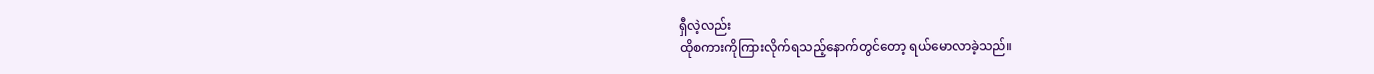ရှီလဲ့လည်း
ထိုစကားကိုကြားလိုက်ရသည့်နောက်တွင်တော့ ရယ်မောလာခဲ့သည်။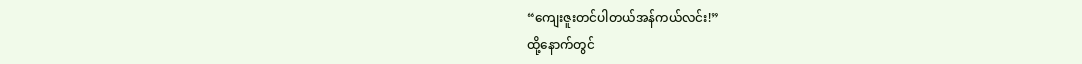“ကျေးဇူးတင်ပါတယ်အန်ကယ်လင်း!”
ထို့နောက်တွင်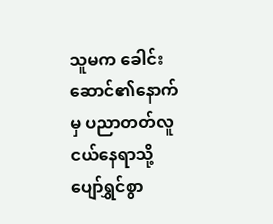သူမက ခေါင်းဆောင်၏နောက်မှ ပညာတတ်လူငယ်နေရာသို့ ပျော်ရွှင်စွာ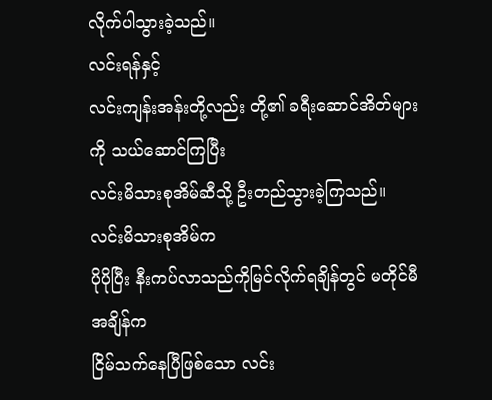လိုက်ပါသွားခဲ့သည်။
လင်းရန်နှင့်
လင်းကျန်းအန်းတို့လည်း တို့၏ ခရီးဆောင်အိတ်များကို သယ်ဆောင်ကြပြီး
လင်းမိသားစုအိမ်ဆီသို့ ဦးတည်သွားခဲ့ကြသည်။
လင်းမိသားစုအိမ်က
ပိုပိုပြီး နီးကပ်လာသည်ကိုမြင်လိုက်ရချိန်တွင် မတိုင်မီအချိန်က
ငြိမ်သက်နေပြီဖြစ်သော လင်း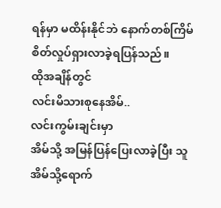ရန်မှာ မထိန်းနိုင်ဘဲ နောက်တစ်ကြိမ်
စိတ်လှုပ်ရှားလာခဲ့ရပြန်သည်။
ထိုအချိန်တွင်
လင်းမိသားစုနေအိမ်..
လင်းကွမ်းချင်းမှာ
အိမ်သို့ အမြန်ပြန်ပြေးလာခဲ့ပြီး သူ အိမ်သို့ရောက်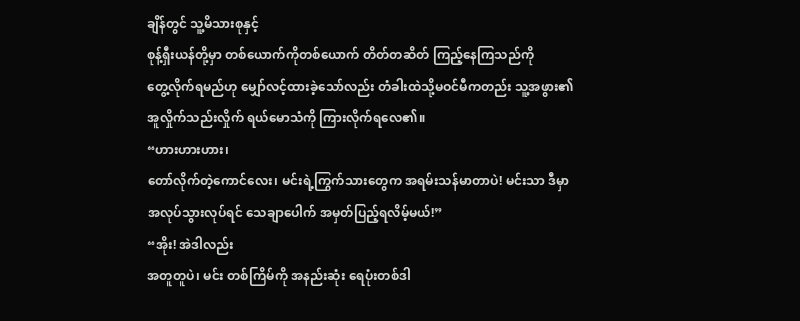ချိန်တွင် သူ့မိသားစုနှင့်
စုန့်ရှီးယန်တို့မှာ တစ်ယောက်ကိုတစ်ယောက် တိတ်တဆိတ် ကြည့်နေကြသည်ကို
တွေ့လိုက်ရမည်ဟု မျှော်လင့်ထားခဲ့သော်လည်း တံခါးထဲသို့မဝင်မီကတည်း သူ့အဖွား၏
အူလှိုက်သည်းလှိုက် ရယ်မောသံကို ကြားလိုက်ရလေ၏။
“ဟားဟားဟား၊
တော်လိုက်တဲ့ကောင်လေး၊ မင်းရဲ့ကြွက်သားတွေက အရမ်းသန်မာတာပဲ! မင်းသာ ဒီမှာ
အလုပ်သွားလုပ်ရင် သေချာပေါက် အမှတ်ပြည့်ရလိမ့်မယ်!”
“အိုး! အဲဒါလည်း
အတူတူပဲ၊ မင်း တစ်ကြိမ်ကို အနည်းဆုံး ရေပုံးတစ်ဒါ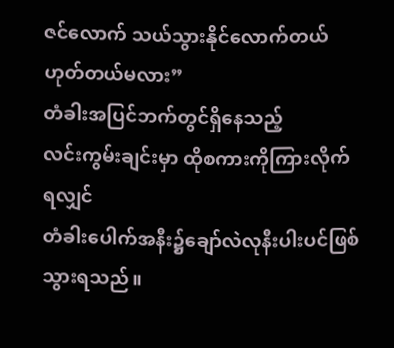ဇင်လောက် သယ်သွားနိုင်လောက်တယ်
ဟုတ်တယ်မလား”
တံခါးအပြင်ဘက်တွင်ရှိနေသည့်
လင်းကွမ်းချင်းမှာ ထိုစကားကိုကြားလိုက်ရလျှင်
တံခါးပေါက်အနီး၌ချော်လဲလုနီးပါးပင်ဖြစ်သွားရသည်။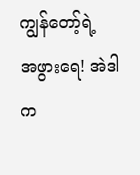ကျွန်တော့်ရဲ့
အဖွားရေ! အဲဒါက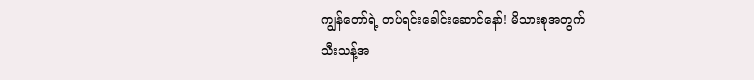ကျွန်တော်ရဲ့ တပ်ရင်းခေါင်းဆောင်နော်! မိသားစုအတွက်
သီးသန့်အ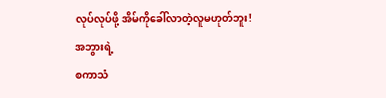လုပ်လုပ်ဖို့ အိမ်ကိုခေါ်လာတဲ့လူမဟုတ်ဘူး!
အဘွားရဲ့
စကာသံ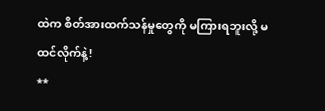ထဲက စိတ်အားထက်သန်မှုတွေကို မကြားရဘူးလို့ မထင်လိုက်နဲ့!
**